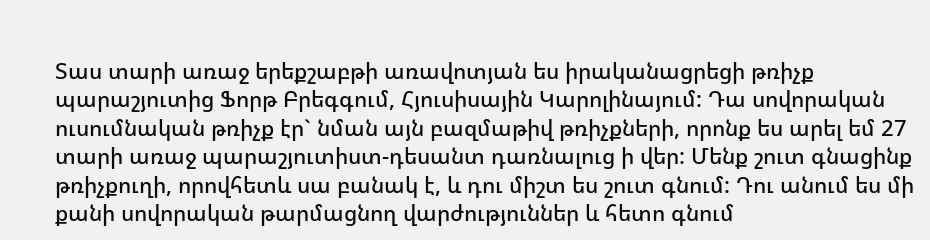Տաս տարի առաջ երեքշաբթի առավոտյան ես իրականացրեցի թռիչք պարաշյուտից Ֆորթ Բրեգգում, Հյուսիսային Կարոլինայում: Դա սովորական ուսումնական թռիչք էր` նման այն բազմաթիվ թռիչքների, որոնք ես արել եմ 27 տարի առաջ պարաշյուտիստ-դեսանտ դառնալուց ի վեր: Մենք շուտ գնացինք թռիչքուղի, որովհետև սա բանակ է, և դու միշտ ես շուտ գնում: Դու անում ես մի քանի սովորական թարմացնող վարժություններ և հետո գնում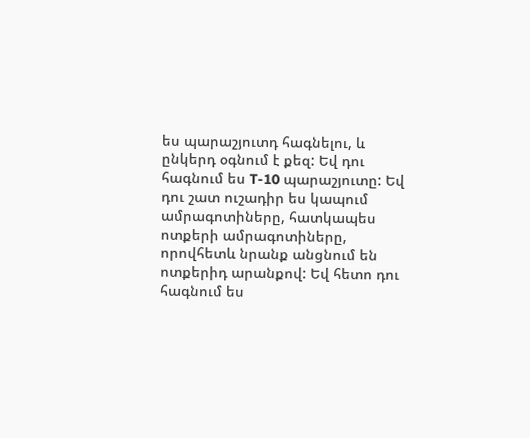ես պարաշյուտդ հագնելու, և ընկերդ օգնում է քեզ: Եվ դու հագնում ես T-10 պարաշյուտը: Եվ դու շատ ուշադիր ես կապում ամրագոտիները, հատկապես ոտքերի ամրագոտիները, որովհետև նրանք անցնում են ոտքերիդ արանքով: Եվ հետո դու հագնում ես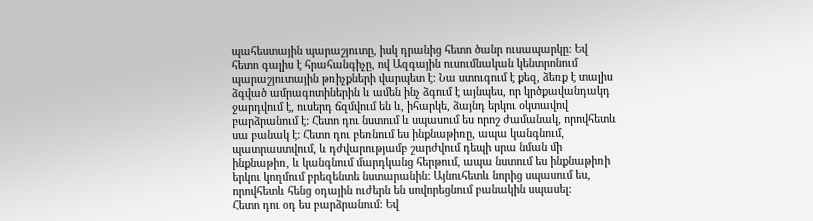պահեստային պարաշյուտը, իսկ դրանից հետո ծանր ուսապարկը: Եվ հետո գալիս է հրահանգիչը, ով Ազգային ուսումնական կենտրոնում պարաշյուտային թռիչքների վարպետ է: Նա ստուգում է քեզ, ձեռք է տալիս ձգված ամրագոտիներին և ամեն ինչ ձգում է այնպես, որ կրծքավանդակդ ջարդվում է, ուսերդ ճզմվում են և, իհարկե, ձայնդ երկու օկտավով բարձրանում է: Հետո դու նստում և սպասում ես որոշ ժամանակ, որովհետև սա բանակ է: Հետո դու բեռնում ես ինքնաթիռը, ապա կանգնում, պատրաստվում, և դժվարությամբ շարժվում դեպի սրա նման մի ինքնաթիռ, և կանգնում մարդկանց հերթում, ապա նստում ես ինքնաթիռի երկու կողմում բրեզենտե նստարանին: Այնուհետև նորից սպասում ես, որովհետև հենց օդային ուժերն են սովորեցնում բանակին սպասել:
Հետո դու օդ ես բարձրանում: Եվ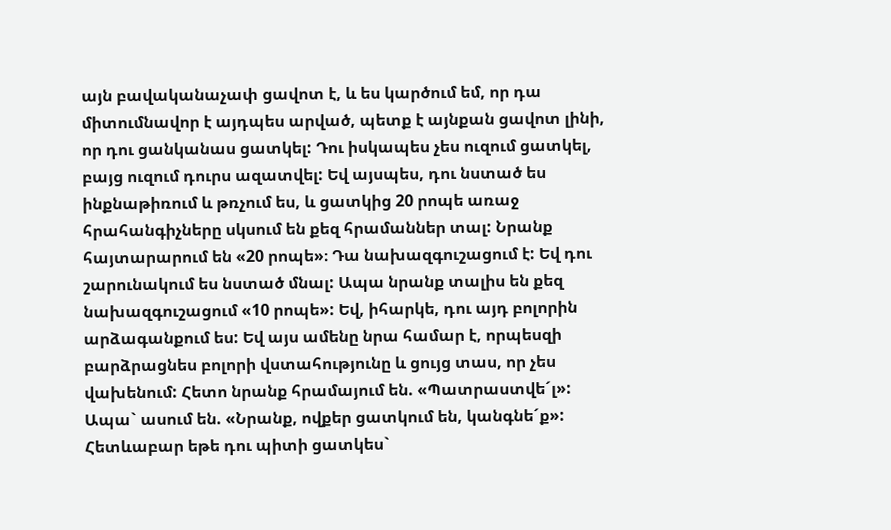այն բավականաչափ ցավոտ է, և ես կարծում եմ, որ դա միտումնավոր է այդպես արված, պետք է այնքան ցավոտ լինի, որ դու ցանկանաս ցատկել: Դու իսկապես չես ուզում ցատկել, բայց ուզում դուրս ազատվել: Եվ այսպես, դու նստած ես ինքնաթիռում և թռչում ես, և ցատկից 20 րոպե առաջ հրահանգիչները սկսում են քեզ հրամաններ տալ: Նրանք հայտարարում են «20 րոպե»։ Դա նախազգուշացում է: Եվ դու շարունակում ես նստած մնալ: Ապա նրանք տալիս են քեզ նախազգուշացում «10 րոպե»: Եվ, իհարկե, դու այդ բոլորին արձագանքում ես: Եվ այս ամենը նրա համար է, որպեսզի բարձրացնես բոլորի վստահությունը և ցույց տաս, որ չես վախենում: Հետո նրանք հրամայում են. «Պատրաստվե´լ»: Ապա` ասում են. «Նրանք, ովքեր ցատկում են, կանգնե´ք»: Հետևաբար եթե դու պիտի ցատկես`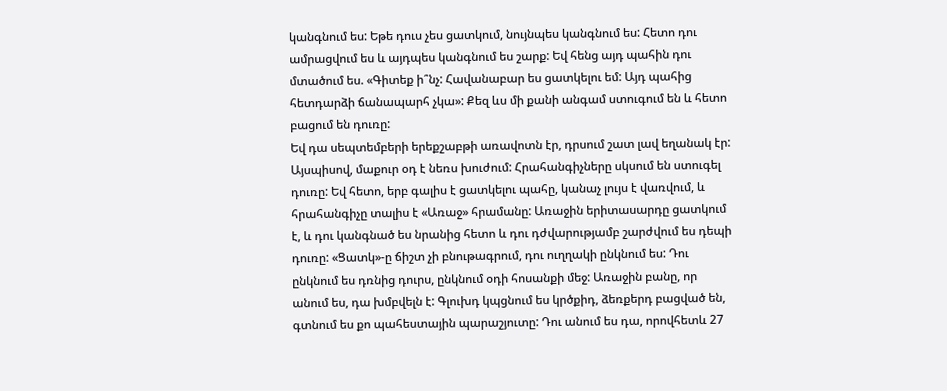կանգնում ես: Եթե դուս չես ցատկում, նույնպես կանգնում ես: Հետո դու ամրացվում ես և այդպես կանգնում ես շարք: Եվ հենց այդ պահին դու մտածում ես. «Գիտեք ի՞նչ: Հավանաբար ես ցատկելու եմ: Այդ պահից հետդարձի ճանապարհ չկա»: Քեզ ևս մի քանի անգամ ստուգում են և հետո բացում են դուռը:
Եվ դա սեպտեմբերի երեքշաբթի առավոտն էր, դրսում շատ լավ եղանակ էր: Այսպիսով, մաքուր օդ է նեռս խուժում: Հրահանգիչները սկսում են ստուգել դուռը: Եվ հետո, երբ գալիս է ցատկելու պահը, կանաչ լույս է վառվում, և հրահանգիչը տալիս է «Առաջ» հրամանը: Առաջին երիտասարդը ցատկում է, և դու կանգնած ես նրանից հետո և դու դժվարությամբ շարժվում ես դեպի դուռը: «Ցատկ»-ը ճիշտ չի բնութագրում, դու ուղղակի ընկնում ես: Դու ընկնում ես դռնից դուրս, ընկնում օդի հոսանքի մեջ: Առաջին բանը, որ անում ես, դա խմբվելն է: Գլուխդ կպցնում ես կրծքիդ, ձեռքերդ բացված են, գտնում ես քո պահեստային պարաշյուտը: Դու անում ես դա, որովհետև 27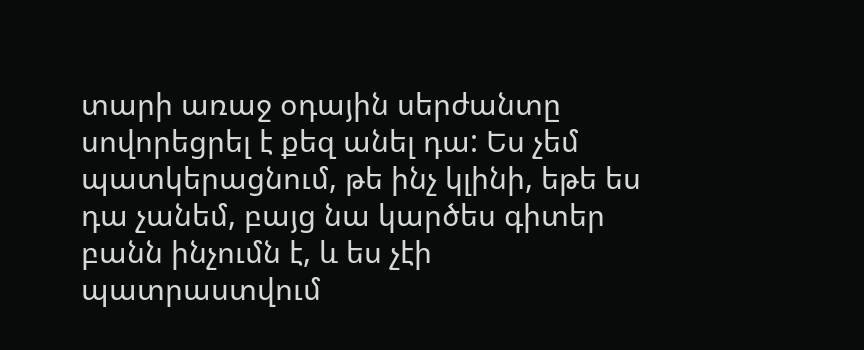տարի առաջ օդային սերժանտը սովորեցրել է քեզ անել դա: Ես չեմ պատկերացնում, թե ինչ կլինի, եթե ես դա չանեմ, բայց նա կարծես գիտեր բանն ինչումն է, և ես չէի պատրաստվում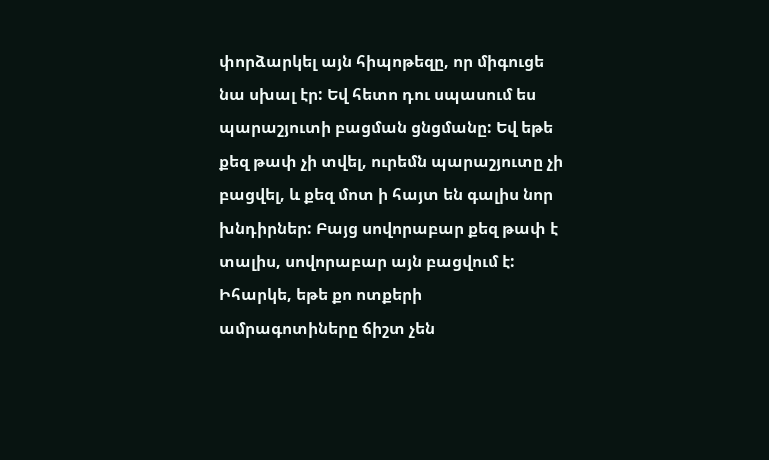փորձարկել այն հիպոթեզը, որ միգուցե նա սխալ էր: Եվ հետո դու սպասում ես պարաշյուտի բացման ցնցմանը: Եվ եթե քեզ թափ չի տվել, ուրեմն պարաշյուտը չի բացվել, և քեզ մոտ ի հայտ են գալիս նոր խնդիրներ: Բայց սովորաբար քեզ թափ է տալիս, սովորաբար այն բացվում է: Իհարկե, եթե քո ոտքերի ամրագոտիները ճիշտ չեն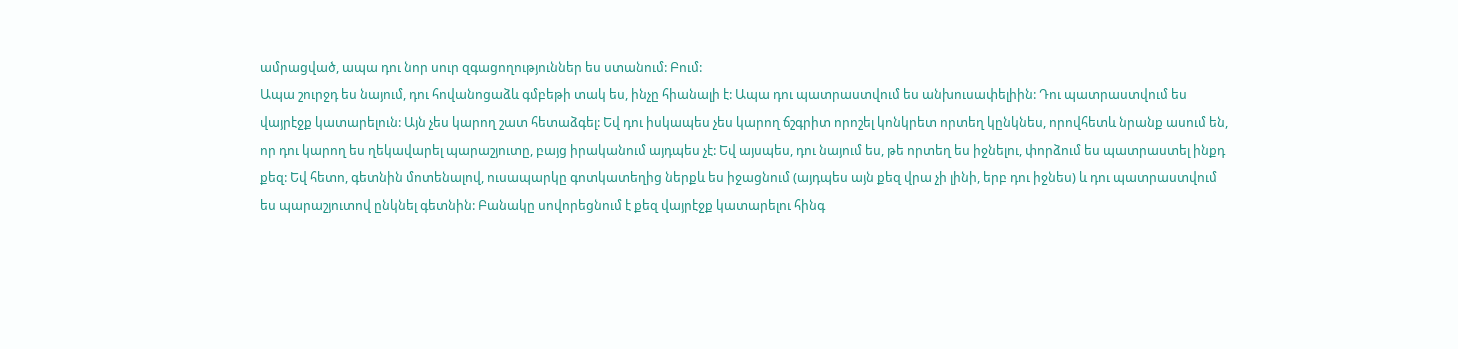ամրացված, ապա դու նոր սուր զգացողություններ ես ստանում: Բում:
Ապա շուրջդ ես նայում, դու հովանոցաձև գմբեթի տակ ես, ինչը հիանալի է: Ապա դու պատրաստվում ես անխուսափելիին: Դու պատրաստվում ես վայրէջք կատարելուն: Այն չես կարող շատ հետաձգել: Եվ դու իսկապես չես կարող ճշգրիտ որոշել կոնկրետ որտեղ կընկնես, որովհետև նրանք ասում են, որ դու կարող ես ղեկավարել պարաշյուտը, բայց իրականում այդպես չէ: Եվ այսպես, դու նայում ես, թե որտեղ ես իջնելու, փորձում ես պատրաստել ինքդ քեզ: Եվ հետո, գետնին մոտենալով, ուսապարկը գոտկատեղից ներքև ես իջացնում (այդպես այն քեզ վրա չի լինի, երբ դու իջնես) և դու պատրաստվում ես պարաշյուտով ընկնել գետնին: Բանակը սովորեցնում է քեզ վայրէջք կատարելու հինգ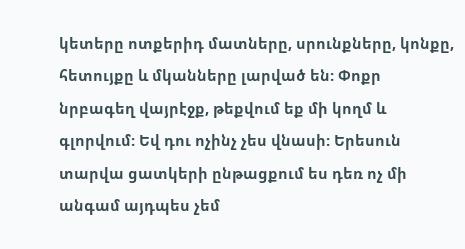կետերը ոտքերիդ մատները, սրունքները, կոնքը, հետույքը և մկանները լարված են: Փոքր նրբագեղ վայրէջք, թեքվում եք մի կողմ և գլորվում: Եվ դու ոչինչ չես վնասի: Երեսուն տարվա ցատկերի ընթացքում ես դեռ ոչ մի անգամ այդպես չեմ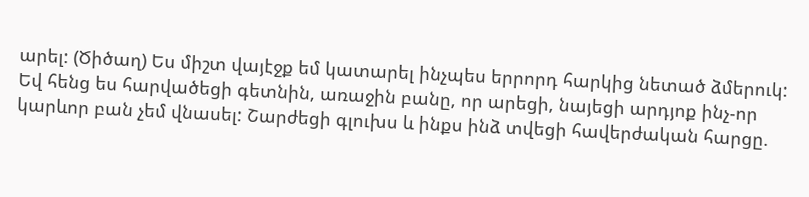արել: (Ծիծաղ) Ես միշտ վայէջք եմ կատարել ինչպես երրորդ հարկից նետած ձմերուկ:
Եվ հենց ես հարվածեցի գետնին, առաջին բանը, որ արեցի, նայեցի արդյոք ինչ-որ կարևոր բան չեմ վնասել: Շարժեցի գլուխս և ինքս ինձ տվեցի հավերժական հարցը.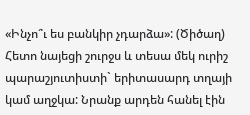«Ինչո՞ւ ես բանկիր չդարձա»: (Ծիծաղ) Հետո նայեցի շուրջս և տեսա մեկ ուրիշ պարաշյուտիստի` երիտասարդ տղայի կամ աղջկա: Նրանք արդեն հանել էին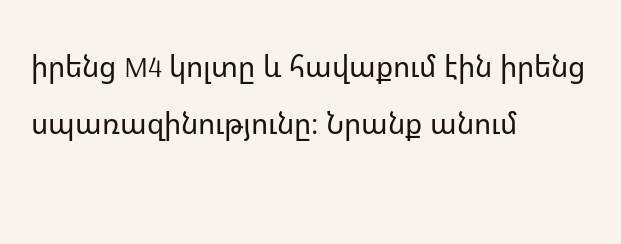իրենց M4 կոլտը և հավաքում էին իրենց սպառազինությունը։ Նրանք անում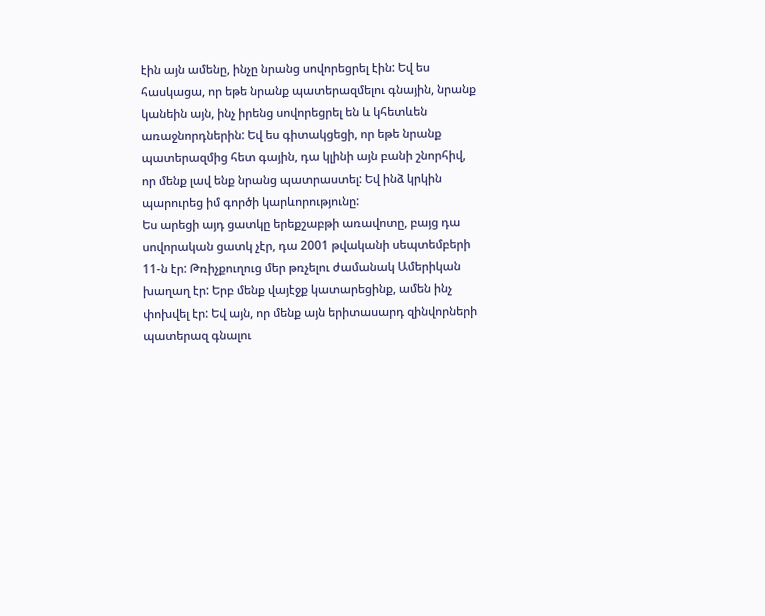էին այն ամենը, ինչը նրանց սովորեցրել էին: Եվ ես հասկացա, որ եթե նրանք պատերազմելու գնային, նրանք կանեին այն, ինչ իրենց սովորեցրել են և կհետևեն առաջնորդներին: Եվ ես գիտակցեցի, որ եթե նրանք պատերազմից հետ գային, դա կլինի այն բանի շնորհիվ, որ մենք լավ ենք նրանց պատրաստել: Եվ ինձ կրկին պարուրեց իմ գործի կարևորությունը:
Ես արեցի այդ ցատկը երեքշաբթի առավոտը, բայց դա սովորական ցատկ չէր, դա 2001 թվականի սեպտեմբերի 11-ն էր: Թռիչքուղուց մեր թռչելու ժամանակ Ամերիկան խաղաղ էր: Երբ մենք վայէջք կատարեցինք, ամեն ինչ փոխվել էր: Եվ այն, որ մենք այն երիտասարդ զինվորների պատերազ գնալու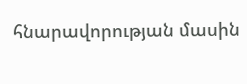հնարավորության մասին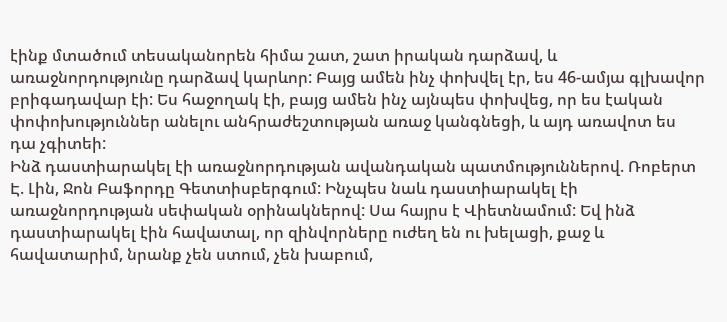էինք մտածում տեսականորեն հիմա շատ, շատ իրական դարձավ, և առաջնորդությունը դարձավ կարևոր: Բայց ամեն ինչ փոխվել էր, ես 46-ամյա գլխավոր բրիգադավար էի: Ես հաջողակ էի, բայց ամեն ինչ այնպես փոխվեց, որ ես էական փոփոխություններ անելու անհրաժեշտության առաջ կանգնեցի, և այդ առավոտ ես դա չգիտեի:
Ինձ դաստիարակել էի առաջնորդության ավանդական պատմություններով. Ռոբերտ Է. Լին, Ջոն Բաֆորդը Գետտիսբերգում: Ինչպես նաև դաստիարակել էի առաջնորդության սեփական օրինակներով: Սա հայրս է Վիետնամում: Եվ ինձ դաստիարակել էին հավատալ, որ զինվորները ուժեղ են ու խելացի, քաջ և հավատարիմ, նրանք չեն ստում, չեն խաբում,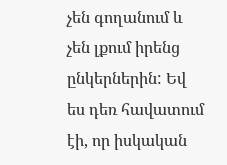չեն գողանում և չեն լքում իրենց ընկերներին: Եվ ես դեռ հավատում էի, որ իսկական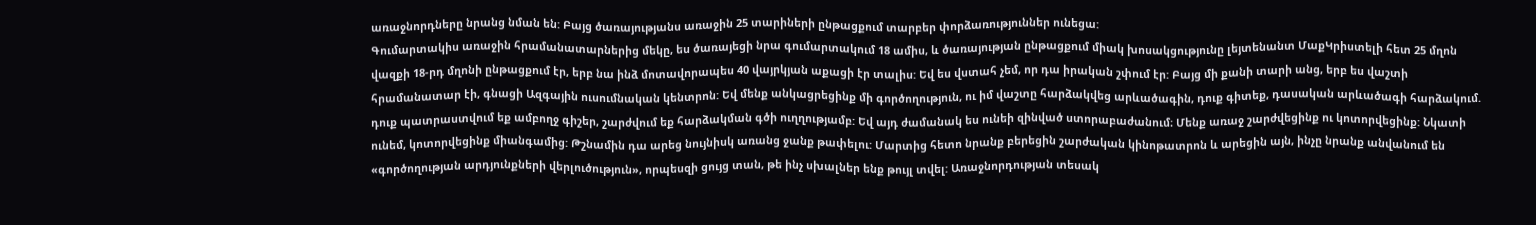առաջնորդները նրանց նման են: Բայց ծառայությանս առաջին 25 տարիների ընթացքում տարբեր փորձառություններ ունեցա:
Գումարտակիս առաջին հրամանատարներից մեկը, ես ծառայեցի նրա գումարտակում 18 ամիս, և ծառայության ընթացքում միակ խոսակցությունը լեյտենանտ ՄաքԿրիստելի հետ 25 մղոն վազքի 18-րդ մղոնի ընթացքում էր, երբ նա ինձ մոտավորապես 40 վայրկյան աքացի էր տալիս: Եվ ես վստահ չեմ, որ դա իրական շփում էր: Բայց մի քանի տարի անց, երբ ես վաշտի հրամանատար էի, գնացի Ազգային ուսումնական կենտրոն: Եվ մենք անկացրեցինք մի գործողություն, ու իմ վաշտը հարձակվեց արևածագին, դուք գիտեք, դասական արևածագի հարձակում. դուք պատրաստվում եք ամբողջ գիշեր, շարժվում եք հարձակման գծի ուղղությամբ: Եվ այդ ժամանակ ես ունեի զինված ստորաբաժանում։ Մենք առաջ շարժվեցինք ու կոտորվեցինք: Նկատի ունեմ, կոտորվեցինք միանգամից: Թշնամին դա արեց նույնիսկ առանց ջանք թափելու: Մարտից հետո նրանք բերեցին շարժական կինոթատրոն և արեցին այն, ինչը նրանք անվանում են «գործողության արդյունքների վերլուծություն», որպեսզի ցույց տան, թե ինչ սխալներ ենք թույլ տվել: Առաջնորդության տեսակ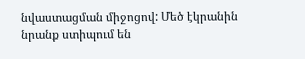նվաստացման միջոցով: Մեծ էկրանին նրանք ստիպում են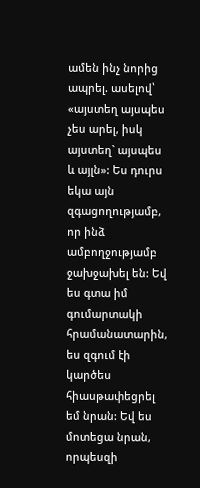ամեն ինչ նորից ապրել. ասելով՝ «այստեղ այսպես չես արել, իսկ այստեղ` այսպես և այլն»: Ես դուրս եկա այն զգացողությամբ, որ ինձ ամբողջությամբ ջախջախել են: Եվ ես գտա իմ գումարտակի հրամանատարին, ես զգում էի կարծես հիասթափեցրել եմ նրան: Եվ ես մոտեցա նրան, որպեսզի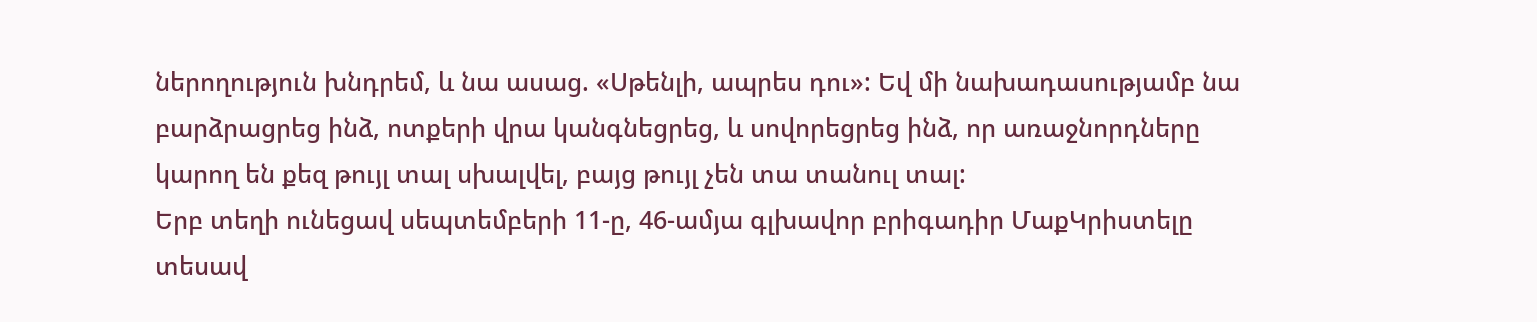ներողություն խնդրեմ, և նա ասաց. «Սթենլի, ապրես դու»: Եվ մի նախադասությամբ նա բարձրացրեց ինձ, ոտքերի վրա կանգնեցրեց, և սովորեցրեց ինձ, որ առաջնորդները կարող են քեզ թույլ տալ սխալվել, բայց թույլ չեն տա տանուլ տալ:
Երբ տեղի ունեցավ սեպտեմբերի 11-ը, 46-ամյա գլխավոր բրիգադիր ՄաքԿրիստելը տեսավ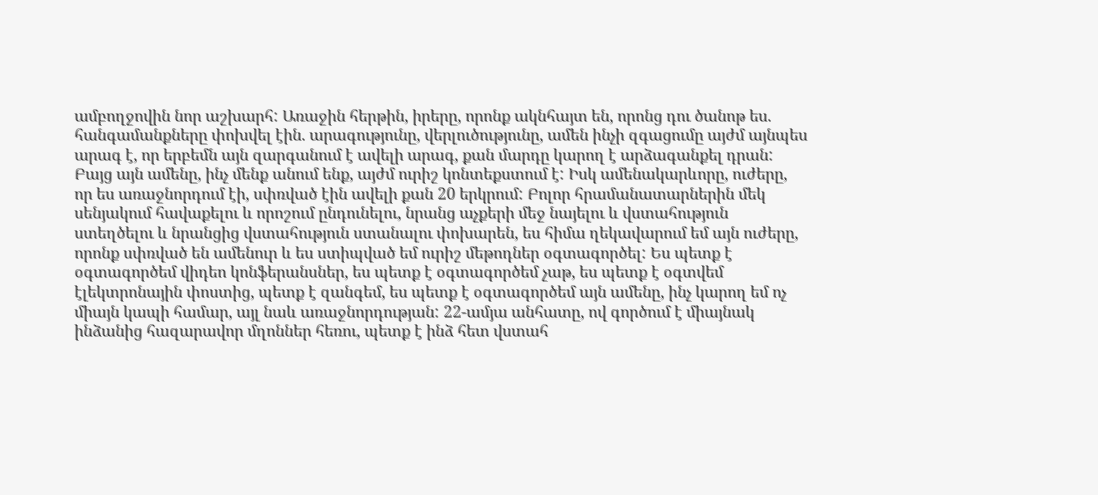ամբողջովին նոր աշխարհ: Առաջին հերթին, իրերը, որոնք ակնհայտ են, որոնց դու ծանոթ ես. հանգամանքները փոխվել էին. արագությունը, վերլուծությունը, ամեն ինչի զգացումը այժմ այնպես արագ է, որ երբեմն այն զարգանում է ավելի արագ, քան մարդը կարող է արձագանքել դրան: Բայց այն ամենը, ինչ մենք անում ենք, այժմ ուրիշ կոնտեքստում է: Իսկ ամենակարևորը, ուժերը, որ ես առաջնորդում էի, սփռված էին ավելի քան 20 երկրում: Բոլոր հրամանատարներին մեկ սենյակում հավաքելու և որոշում ընդունելու, նրանց աչքերի մեջ նայելու և վստահություն ստեղծելու և նրանցից վստահություն ստանալու փոխարեն, ես հիմա ղեկավարում եմ այն ուժերը, որոնք սփռված են ամենուր և ես ստիպված եմ ուրիշ մեթոդներ օգտագործել: Ես պետք է օգտագործեմ վիդեո կոնֆերանսներ, ես պետք է օգտագործեմ չաթ, ես պետք է օգտվեմ էլեկտրոնային փոստից, պետք է զանգեմ, ես պետք է օգտագործեմ այն ամենը, ինչ կարող եմ ոչ միայն կապի համար, այլ նաև առաջնորդության: 22-ամյա անհատը, ով գործում է միայնակ ինձանից հազարավոր մղոններ հեռու, պետք է ինձ հետ վստահ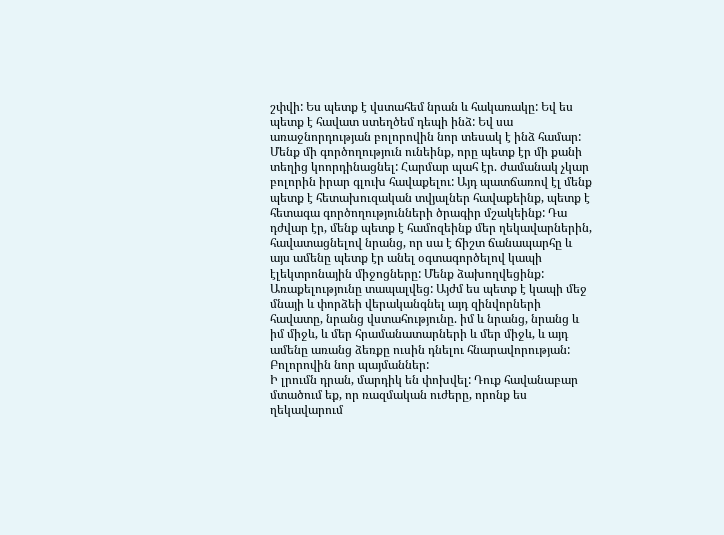շփվի: Ես պետք է վստահեմ նրան և հակառակը: Եվ ես պետք է հավատ ստեղծեմ դեպի ինձ: Եվ սա առաջնորդության բոլորովին նոր տեսակ է ինձ համար:
Մենք մի գործողություն ունեինք, որը պետք էր մի քանի տեղից կոորդինացնել: Հարմար պահ էր. ժամանակ չկար բոլորին իրար գլուխ հավաքելու: Այդ պատճառով էլ մենք պետք է հետախուզական տվյալներ հավաքեինք, պետք է հետագա գործողությունների ծրագիր մշակեինք: Դա դժվար էր, մենք պետք է համոզեինք մեր ղեկավարներին, հավատացնելով նրանց, որ սա է ճիշտ ճանապարհը և այս ամենը պետք էր անել օգտագործելով կապի էլեկտրոնային միջոցները: Մենք ձախողվեցինք: Առաքելությունը տապալվեց: Այժմ ես պետք է կապի մեջ մնայի և փորձեի վերականգնել այդ զինվորների հավատը, նրանց վստահությունը. իմ և նրանց, նրանց և իմ միջև, և մեր հրամանատարների և մեր միջև, և այդ ամենը առանց ձեռքը ուսին դնելու հնարավորության: Բոլորովին նոր պայմաններ:
Ի լրումն դրան, մարդիկ են փոխվել: Դուք հավանաբար մտածում եք, որ ռազմական ուժերը, որոնք ես ղեկավարում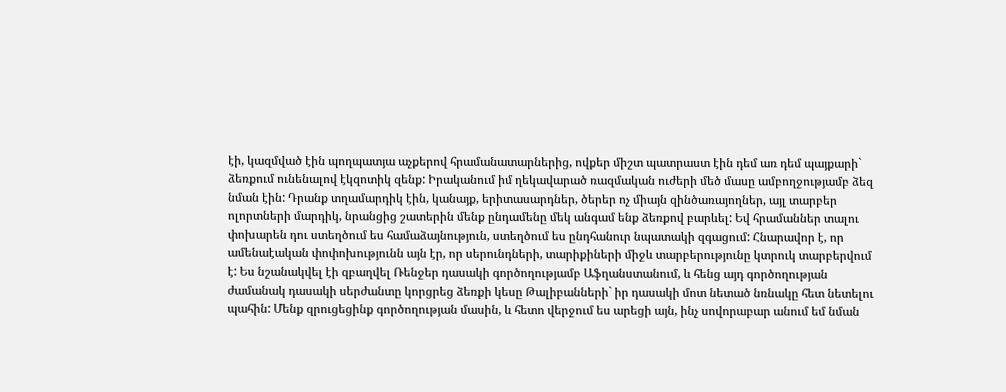էի, կազմված էին պողպատյա աչքերով հրամանատարներից, ովքեր միշտ պատրաստ էին դեմ առ դեմ պայքարի` ձեռքում ունենալով էկզոտիկ զենք: Իրականում իմ ղեկավարած ռազմական ուժերի մեծ մասը ամբողջությամբ ձեզ նման էին: Դրանք տղամարդիկ էին, կանայք, երիտասարդներ, ծերեր ոչ միայն զինծառայողներ, այլ տարբեր ոլորտների մարդիկ, նրանցից շատերին մենք ընդամենը մեկ անգամ ենք ձեռքով բարևել: Եվ հրամաններ տալու փոխարեն դու ստեղծում ես համաձայնություն, ստեղծում ես ընդհանուր նպատակի զգացում: Հնարավոր է, որ ամենաէական փոփոխությունն այն էր, որ սերունդների, տարիքիների միջև տարբերությունը կտրուկ տարբերվում է: Ես նշանակվել էի զբաղվել Ռենջեր դասակի գործողությամբ Աֆղանստանում, և հենց այդ գործողության ժամանակ դասակի սերժանտը կորցրեց ձեռքի կեսը Թալիբանների` իր դասակի մոտ նետած նռնակը հետ նետելու պահին: Մենք զրուցեցինք գործողության մասին, և հետո վերջում ես արեցի այն, ինչ սովորաբար անում եմ նման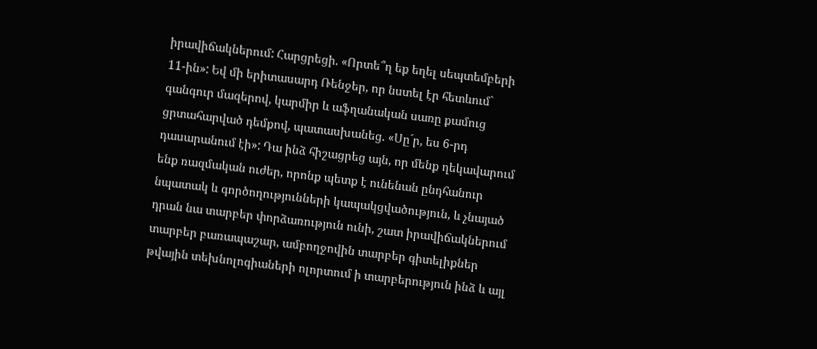իրավիճակներում: Հարցրեցի. «Որտե՞ղ եք եղել սեպտեմբերի 11-ին»: Եվ մի երիտասարդ Ռենջեր, որ նստել էր հետևում` գանգուր մազերով, կարմիր և աֆղանական սառը քամուց ցրտահարված դեմքով, պատասխանեց. «Սը´ր, ես 6-րդ դասարանում էի»: Դա ինձ հիշացրեց այն, որ մենք ղեկավարում ենք ռազմական ուժեր, որոնք պետք է ունենան ընդհանուր նպատակ և գործողությունների կապակցվածություն, և չնայած դրան նա տարբեր փորձառություն ունի, շատ իրավիճակներում տարբեր բառապաշար, ամբողջովին տարբեր գիտելիքներ թվային տեխնոլոգիաների ոլորտում ի տարբերություն ինձ և այլ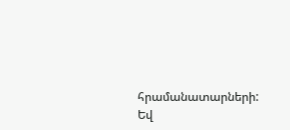հրամանատարների: Եվ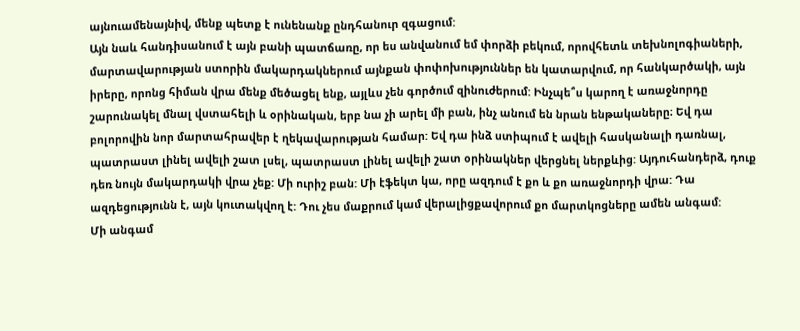այնուամենայնիվ, մենք պետք է ունենանք ընդհանուր զգացում:
Այն նաև հանդիսանում է այն բանի պատճառը, որ ես անվանում եմ փորձի բեկում, որովհետև տեխնոլոգիաների, մարտավարության ստորին մակարդակներում այնքան փոփոխություններ են կատարվում, որ հանկարծակի, այն իրերը, որոնց հիման վրա մենք մեծացել ենք, այլևս չեն գործում զինուժերում: Ինչպե՞ս կարող է առաջնորդը շարունակել մնալ վստահելի և օրինական, երբ նա չի արել մի բան, ինչ անում են նրան ենթակաները։ Եվ դա բոլորովին նոր մարտահրավեր է ղեկավարության համար: Եվ դա ինձ ստիպում է ավելի հասկանալի դառնալ, պատրաստ լինել ավելի շատ լսել, պատրաստ լինել ավելի շատ օրինակներ վերցնել ներքևից: Այդուհանդերձ, դուք դեռ նույն մակարդակի վրա չեք: Մի ուրիշ բան: Մի էֆեկտ կա, որը ազդում է քո և քո առաջնորդի վրա: Դա ազդեցությունն է, այն կուտակվող է: Դու չես մաքրում կամ վերալիցքավորում քո մարտկոցները ամեն անգամ:
Մի անգամ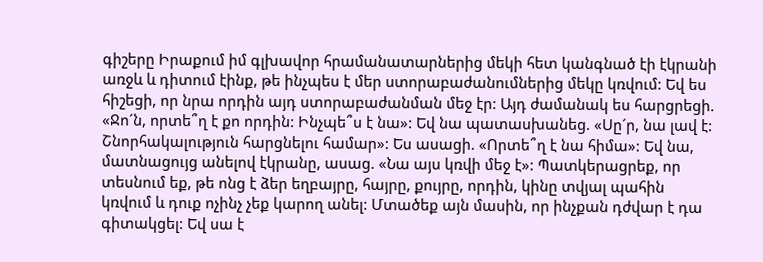գիշերը Իրաքում իմ գլխավոր հրամանատարներից մեկի հետ կանգնած էի էկրանի առջև և դիտում էինք, թե ինչպես է մեր ստորաբաժանումներից մեկը կռվում: Եվ ես հիշեցի, որ նրա որդին այդ ստորաբաժանման մեջ էր: Այդ ժամանակ ես հարցրեցի. «Ջո´ն, որտե՞ղ է քո որդին: Ինչպե՞ս է նա»: Եվ նա պատասխանեց. «Սը´ր, նա լավ է: Շնորհակալություն հարցնելու համար»: Ես ասացի. «Որտե՞ղ է նա հիմա»: Եվ նա, մատնացույց անելով էկրանը, ասաց. «Նա այս կռվի մեջ է»: Պատկերացրեք, որ տեսնում եք, թե ոնց է ձեր եղբայրը, հայրը, քույրը, որդին, կինը տվյալ պահին կռվում և դուք ոչինչ չեք կարող անել: Մտածեք այն մասին, որ ինչքան դժվար է դա գիտակցել: Եվ սա է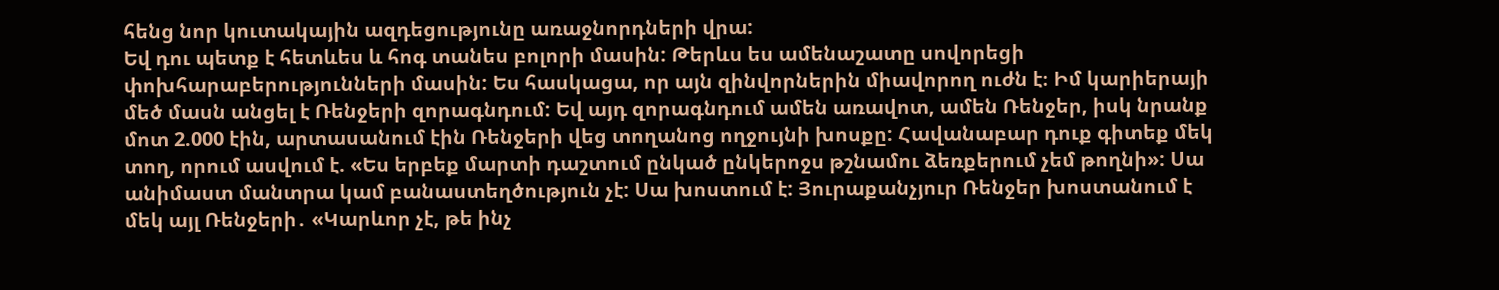հենց նոր կուտակային ազդեցությունը առաջնորդների վրա:
Եվ դու պետք է հետևես և հոգ տանես բոլորի մասին: Թերևս ես ամենաշատը սովորեցի փոխհարաբերությունների մասին: Ես հասկացա, որ այն զինվորներին միավորող ուժն է։ Իմ կարիերայի մեծ մասն անցել է Ռենջերի զորագնդում: Եվ այդ զորագնդում ամեն առավոտ, ամեն Ռենջեր, իսկ նրանք մոտ 2.000 էին, արտասանում էին Ռենջերի վեց տողանոց ողջույնի խոսքը: Հավանաբար դուք գիտեք մեկ տող, որում ասվում է. «Ես երբեք մարտի դաշտում ընկած ընկերոջս թշնամու ձեռքերում չեմ թողնի»: Սա անիմաստ մանտրա կամ բանաստեղծություն չէ: Սա խոստում է: Յուրաքանչյուր Ռենջեր խոստանում է մեկ այլ Ռենջերի․ «Կարևոր չէ, թե ինչ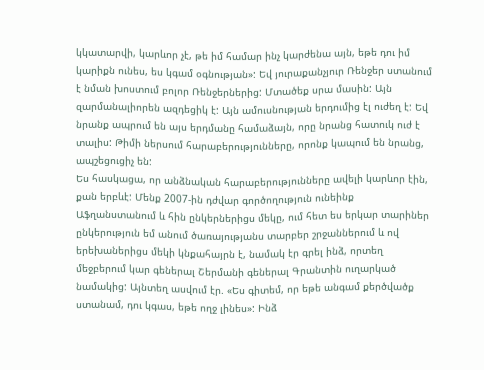կկատարվի, կարևոր չէ, թե իմ համար ինչ կարժենա այն, եթե դու իմ կարիքն ունես, ես կգամ օգնության»: Եվ յուրաքանչյուր Ռենջեր ստանում է նման խոստում բոլոր Ռենջերներից: Մտածեք սրա մասին: Այն զարմանալիորեն ազդեցիկ է: Այն ամուսնության երդումից էլ ուժեղ է: Եվ նրանք ապրում են այս երդմանը համաձայն, որը նրանց հատուկ ուժ է տալիս: Թիմի ներսում հարաբերությունները, որոնք կապում են նրանց, ապշեցուցիչ են:
Ես հասկացա, որ անձնական հարաբերությունները ավելի կարևոր էին, քան երբևէ: Մենք 2007-ին դժվար գործողություն ունեինք Աֆղանստանում և հին ընկերներիցս մեկը, ում հետ ես երկար տարիներ ընկերություն եմ անում ծառայությանս տարբեր շրջաններում և ով երեխաներիցս մեկի կնքահայրն է, նամակ էր գրել ինձ, որտեղ մեջբերում կար գեներալ Շերմանի գեներալ Գրանտին ուղարկած նամակից: Այնտեղ ասվում էր. «Ես գիտեմ, որ եթե անգամ քերծվածք ստանամ, դու կգաս, եթե ողջ լինես»: Ինձ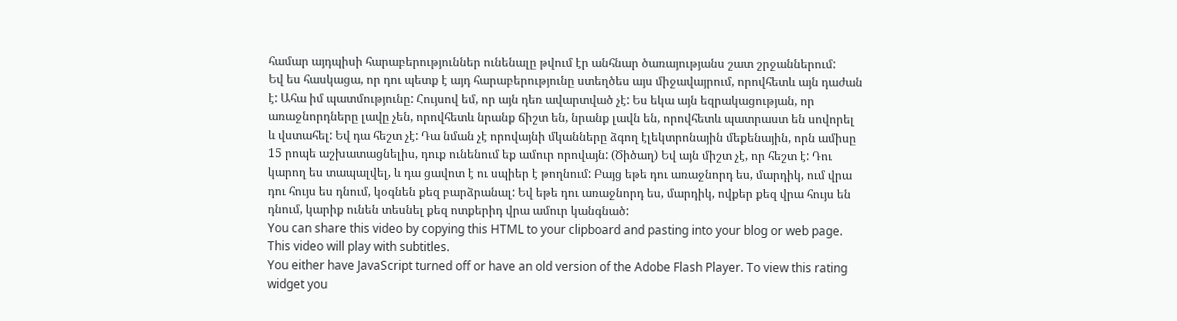համար այդպիսի հարաբերություններ ունենալը թվում էր անհնար ծառայությանս շատ շրջաններում:
Եվ ես հասկացա, որ դու պետք է այդ հարաբերությունը ստեղծես այս միջավայրում, որովհետև այն դաժան է: Ահա իմ պատմությունը: Հույսով եմ, որ այն դեռ ավարտված չէ: Ես եկա այն եզրակացության, որ առաջնորդները լավը չեն, որովհետև նրանք ճիշտ են, նրանք լավն են, որովհետև պատրաստ են սովորել և վստահել: Եվ դա հեշտ չէ: Դա նման չէ որովայնի մկանները ձգող էլեկտրոնային մեքենային, որն ամիսը 15 րոպե աշխատացնելիս, դուք ունենում եք ամուր որովայն: (Ծիծաղ) Եվ այն միշտ չէ, որ հեշտ է: Դու կարող ես տապալվել, և դա ցավոտ է ու սպիեր է թողնում: Բայց եթե դու առաջնորդ ես, մարդիկ, ում վրա դու հույս ես դնում, կօգնեն քեզ բարձրանալ: Եվ եթե դու առաջնորդ ես, մարդիկ, ովքեր քեզ վրա հույս են դնում, կարիք ունեն տեսնել քեզ ոտքերիդ վրա ամուր կանգնած:
You can share this video by copying this HTML to your clipboard and pasting into your blog or web page. This video will play with subtitles.
You either have JavaScript turned off or have an old version of the Adobe Flash Player. To view this rating widget you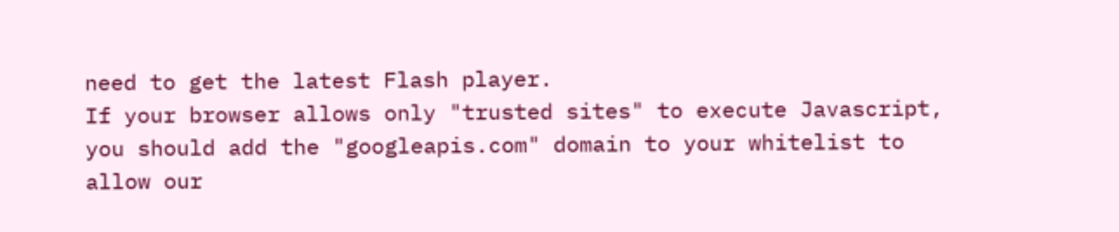need to get the latest Flash player.
If your browser allows only "trusted sites" to execute Javascript, you should add the "googleapis.com" domain to your whitelist to allow our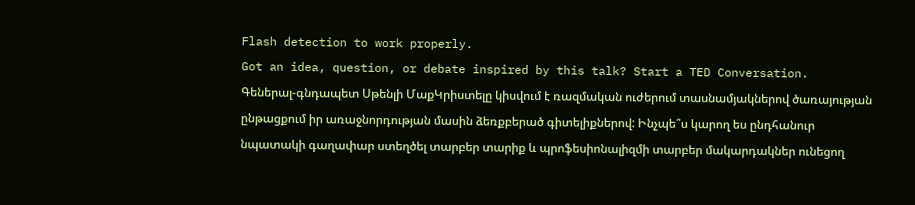Flash detection to work properly.
Got an idea, question, or debate inspired by this talk? Start a TED Conversation.
Գեներալ-գնդապետ Սթենլի ՄաքԿրիստելը կիսվում է ռազմական ուժերում տասնամյակներով ծառայության ընթացքում իր առաջնորդության մասին ձեռքբերած գիտելիքներով: Ինչպե՞ս կարող ես ընդհանուր նպատակի գաղափար ստեղծել տարբեր տարիք և պրոֆեսիոնալիզմի տարբեր մակարդակներ ունեցող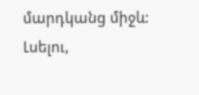մարդկանց միջև: Լսելու,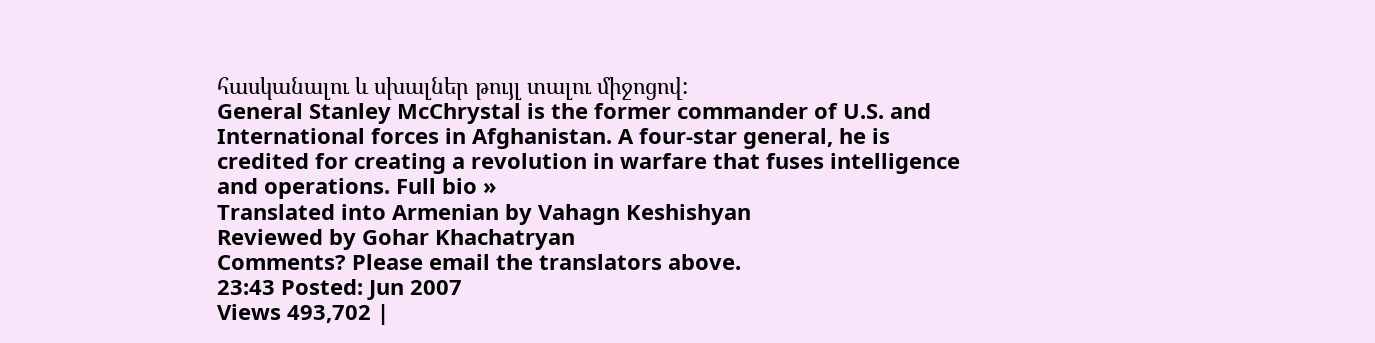հասկանալու և սխալներ թույլ տալու միջոցով:
General Stanley McChrystal is the former commander of U.S. and International forces in Afghanistan. A four-star general, he is credited for creating a revolution in warfare that fuses intelligence and operations. Full bio »
Translated into Armenian by Vahagn Keshishyan
Reviewed by Gohar Khachatryan
Comments? Please email the translators above.
23:43 Posted: Jun 2007
Views 493,702 |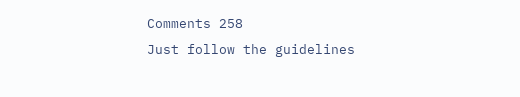Comments 258
Just follow the guidelines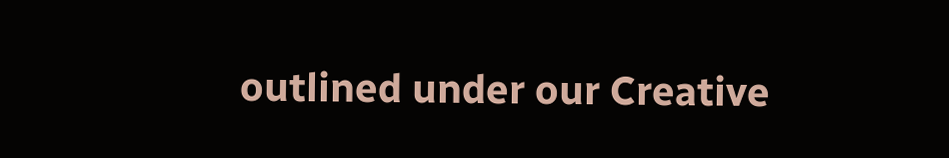outlined under our Creative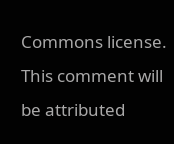Commons license.
This comment will be attributed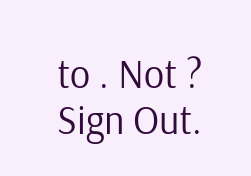to . Not ? Sign Out.